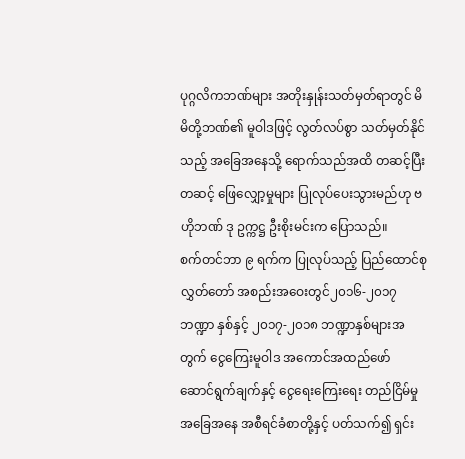ပုဂ္ဂလိကဘဏ်များ အတိုးနှုန်းသတ်မှတ်ရာတွင် မိမိတို့ဘဏ်၏ မူဝါဒဖြင့် လွတ်လပ်စွာ သတ်မှတ်နိုင် သည့် အခြေအနေသို့ ရောက်သည်အထိ တဆင့်ပြီးတဆင့် ဖြေလျှော့မှုများ ပြုလုပ်ပေးသွားမည်ဟု ဗဟိုဘဏ် ဒု ဥက္ကဋ္ဌ ဦးစိုးမင်းက ပြောသည်။
စက်တင်ဘာ ၉ ရက်က ပြုလုပ်သည့် ပြည်ထောင်စုလွှတ်တော် အစည်းအဝေးတွင်၂၀၁၆-၂၀၁၇ ဘဏ္ဍာ နှစ်နှင့် ၂၀၁၇-၂၀၁၈ ဘဏ္ဍာနှစ်များအတွက် ငွေကြေးမူဝါဒ အကောင်အထည်ဖော် ဆောင်ရွက်ချက်နှင့် ငွေရေးကြေးရေး တည်ငြိမ်မှု အခြေအနေ အစီရင်ခံစာတို့နှင့် ပတ်သက်၍ ရှင်း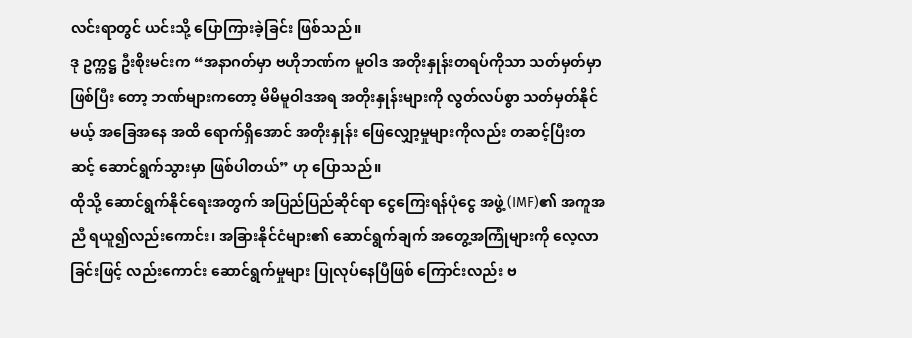လင်းရာတွင် ယင်းသို့ ပြောကြားခဲ့ခြင်း ဖြစ်သည်။
ဒု ဥက္ကဋ္ဌ ဦးစိုးမင်းက “အနာဂတ်မှာ ဗဟိုဘဏ်က မူဝါဒ အတိုးနှုန်းတရပ်ကိုသာ သတ်မှတ်မှာ ဖြစ်ပြီး တော့ ဘဏ်များကတော့ မိမိမူဝါဒအရ အတိုးနှုန်းများကို လွတ်လပ်စွာ သတ်မှတ်နိုင်မယ့် အခြေအနေ အထိ ရောက်ရှိအောင် အတိုးနှုန်း ဖြေလျှော့မှုများကိုလည်း တဆင့်ပြီးတဆင့် ဆောင်ရွက်သွားမှာ ဖြစ်ပါတယ်” ဟု ပြောသည်။
ထိုသို့ ဆောင်ရွက်နိုင်ရေးအတွက် အပြည်ပြည်ဆိုင်ရာ ငွေကြေးရန်ပုံငွေ အဖွဲ့ (IMF)၏ အကူအညီ ရယူ၍လည်းကောင်း၊ အခြားနိုင်ငံများ၏ ဆောင်ရွက်ချက် အတွေ့အကြုံများကို လေ့လာခြင်းဖြင့် လည်းကောင်း ဆောင်ရွက်မှုများ ပြုလုပ်နေပြီဖြစ် ကြောင်းလည်း ဗ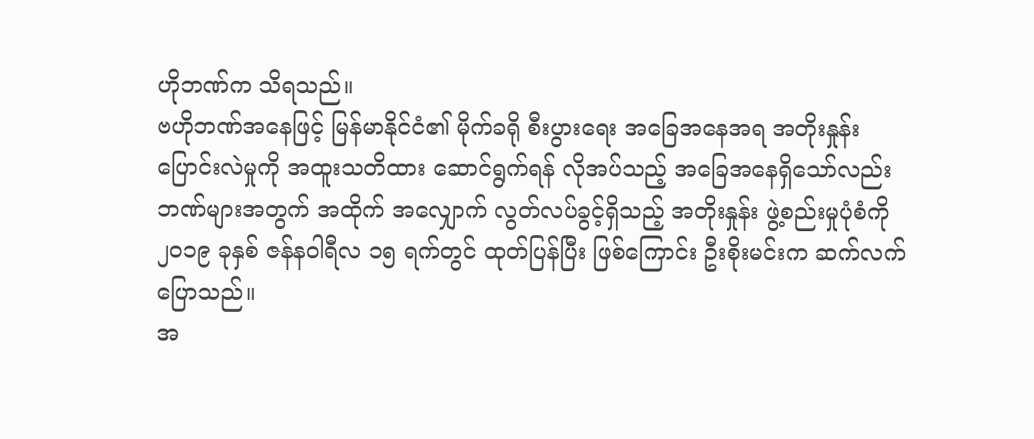ဟိုဘဏ်က သိရသည်။
ဗဟိုဘဏ်အနေဖြင့် မြန်မာနိုင်ငံ၏ မိုက်ခရို စီးပွားရေး အခြေအနေအရ အတိုးနှုန်း ပြောင်းလဲမှုကို အထူးသတိထား ဆောင်ရွက်ရန် လိုအပ်သည့် အခြေအနေရှိသော်လည်း ဘဏ်များအတွက် အထိုက် အလျှောက် လွတ်လပ်ခွင့်ရှိသည့် အတိုးနှုန်း ဖွဲ့စည်းမှုပုံစံကို ၂၀၁၉ ခုနှစ် ဇန်နဝါရီလ ၁၅ ရက်တွင် ထုတ်ပြန်ပြီး ဖြစ်ကြောင်း ဦးစိုးမင်းက ဆက်လက် ပြောသည်။
အ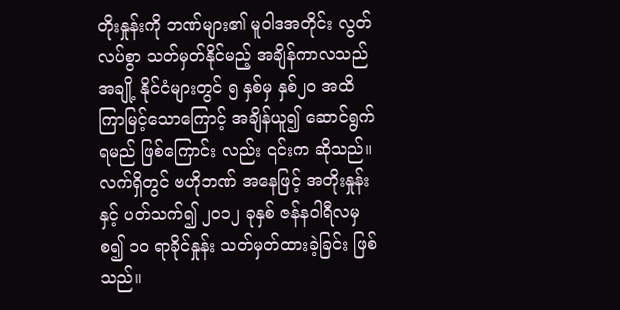တိုးနှုန်းကို ဘဏ်များ၏ မူဝါဒအတိုင်း လွတ်လပ်စွာ သတ်မှတ်နိုင်မည့် အချိန်ကာလသည် အချို့ နိုင်ငံများတွင် ၅ နှစ်မှ နှစ်၂၀ အထိ ကြာမြင့်သောကြောင့် အချိန်ယူ၍ ဆောင်ရွက်ရမည် ဖြစ်ကြောင်း လည်း ၎င်းက ဆိုသည်။
လက်ရှိတွင် ဗဟိုဘဏ် အနေဖြင့် အတိုးနှုန်းနှင့် ပတ်သက်၍ ၂၀၁၂ ခုနှစ် ဇန်နဝါရီလမှ စ၍ ၁၀ ရာခိုင်နှုန်း သတ်မှတ်ထားခဲ့ခြင်း ဖြစ်သည်။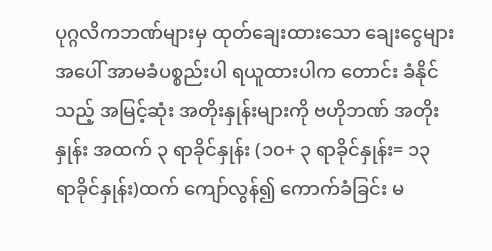ပုဂ္ဂလိကဘဏ်များမှ ထုတ်ချေးထားသော ချေးငွေများ အပေါ် အာမခံပစ္စည်းပါ ရယူထားပါက တောင်း ခံနိုင်သည့် အမြင့်ဆုံး အတိုးနှုန်းများကို ဗဟိုဘဏ် အတိုးနှုန်း အထက် ၃ ရာခိုင်နှုန်း (၁၀+ ၃ ရာခိုင်နှုန်း= ၁၃ ရာခိုင်နှုန်း)ထက် ကျော်လွန်၍ ကောက်ခံခြင်း မ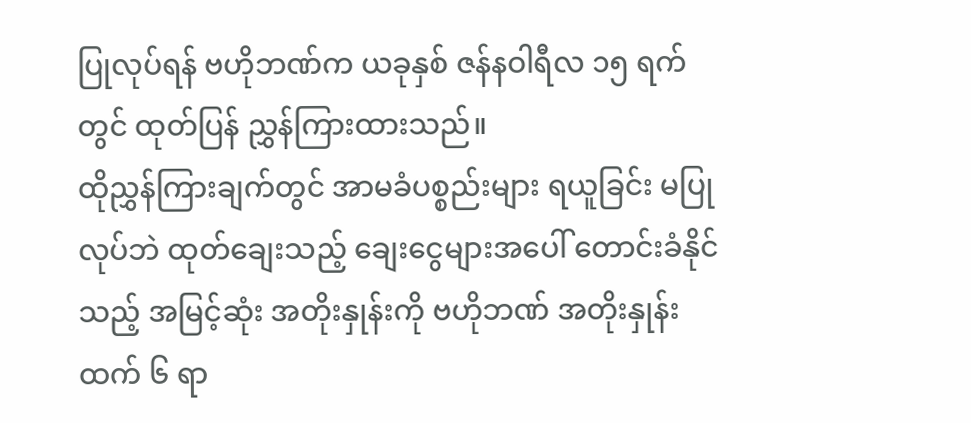ပြုလုပ်ရန် ဗဟိုဘဏ်က ယခုနှစ် ဇန်နဝါရီလ ၁၅ ရက်တွင် ထုတ်ပြန် ညွှန်ကြားထားသည်။
ထိုညွှန်ကြားချက်တွင် အာမခံပစ္စည်းများ ရယူခြင်း မပြုလုပ်ဘဲ ထုတ်ချေးသည့် ချေးငွေများအပေါ် တောင်းခံနိုင်သည့် အမြင့်ဆုံး အတိုးနှုန်းကို ဗဟိုဘဏ် အတိုးနှုန်းထက် ၆ ရာ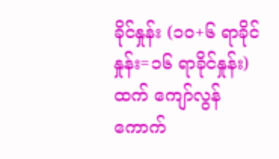ခိုင်နှုန်း (၁၀+၆ ရာခိုင်နှုန်း=၁၆ ရာခိုင်နှုန်း) ထက် ကျော်လွန် ကောက်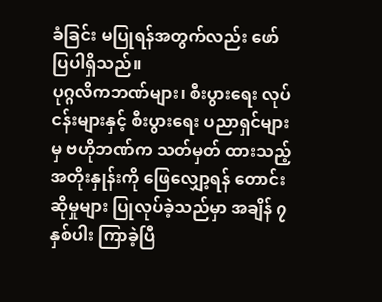ခံခြင်း မပြုရန်အတွက်လည်း ဖော်ပြပါရှိသည်။
ပုဂ္ဂလိကဘဏ်များ၊ စီးပွားရေး လုပ်ငန်းများနှင့် စီးပွားရေး ပညာရှင်များမှ ဗဟိုဘဏ်က သတ်မှတ် ထားသည့် အတိုးနှုန်းကို ဖြေလျှော့ရန် တောင်းဆိုမှုများ ပြုလုပ်ခဲ့သည်မှာ အချိန် ၇ နှစ်ပါး ကြာခဲ့ပြီ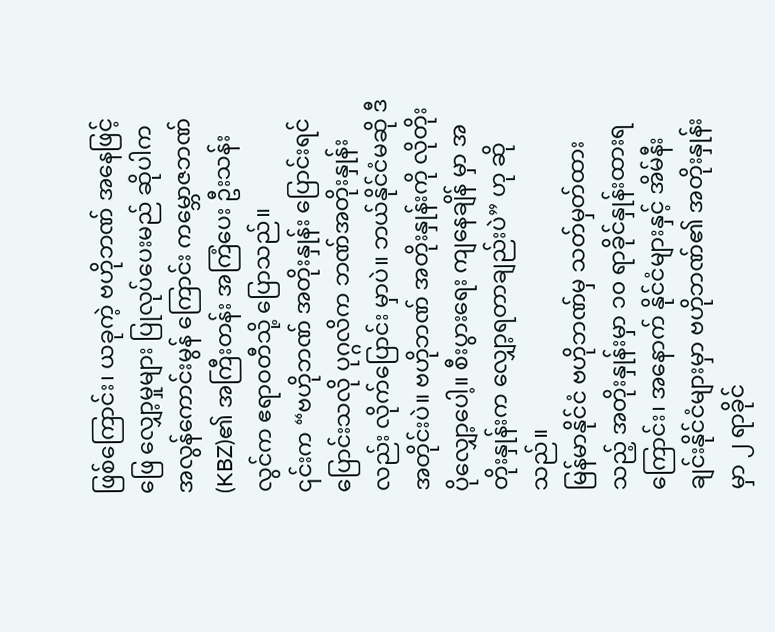ဖြစ်ကြောင်း၊ ယခုကဲ့ ဗဟိုဘဏ် အနေဖြင့် ဖြေ လျှော့မှုများ ပြုလုပ်ပေးမည် ဆိုပါက အလွန်ကောင်းမွန် ကြောင်း ကမ္ဘောဇဘဏ် (KBZ)၏ အကြီးတန်း အကြံပေး ဦးသန်းလွင်က ဧရာဝတီသို့ ပြောသည်။
၎င်းက “ဗဟိုဘဏ် အတိုးနှုန်း ပြောင်းရင်ပြောင်းသလို ပုဂ္ဂလိက ဘဏ်အတိုးနှုန်းလည်း လိုက်ပြောင်း မှာပဲ။ ဘယ်နိုင်ငံမဆို ဒီအတိုင်းပဲ။ ဗဟိုဘဏ် အတိုးနှုန်းကို လိုတိုး ပိုလျှော့ပေါ့။ စီးပွားရေး ကျနေချိန် မှာ အတိုးနှုန်းက လျှော့ရတာချည်းပဲ” ဟု ဆိုသည်။
မြန်မာနိုင်ငံ ဗဟိုဘဏ်မှ သတ်မှတ်ထားသည့် အတိုးနှုန်းမှာ ၁၀ ရာခိုင်နှုန်းထားရကြောင်း၊ အနောက် နိုင်ငံများနှင့် အိမ်နီး ချင်းနိုင်ငံများမှာ ဗဟိုဘဏ်၏ အတိုးနှုန်းမှာ ၂ ရာခိုင်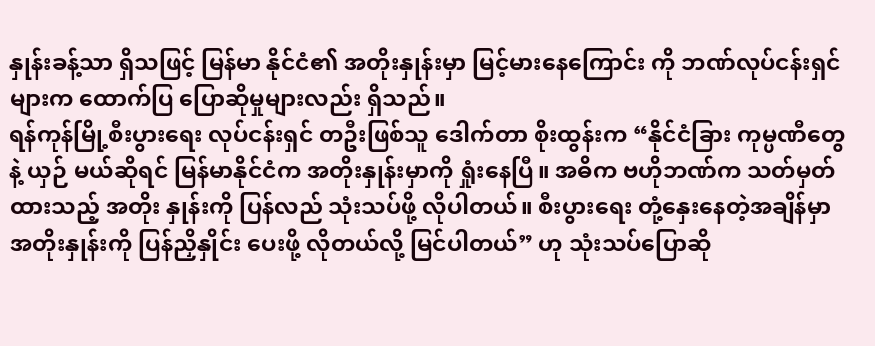နှုန်းခန့်သာ ရှိသဖြင့် မြန်မာ နိုင်ငံ၏ အတိုးနှုန်းမှာ မြင့်မားနေကြောင်း ကို ဘဏ်လုပ်ငန်းရှင်များက ထောက်ပြ ပြောဆိုမှုများလည်း ရှိသည်။
ရန်ကုန်မြို့စီးပွားရေး လုပ်ငန်းရှင် တဦးဖြစ်သူ ဒေါက်တာ စိုးထွန်းက “နိုင်ငံခြား ကုမ္ပဏီတွေနဲ့ ယှဉ် မယ်ဆိုရင် မြန်မာနိုင်ငံက အတိုးနှုန်းမှာကို ရှုံးနေပြီ။ အဓိက ဗဟိုဘဏ်က သတ်မှတ်ထားသည့် အတိုး နှုန်းကို ပြန်လည် သုံးသပ်ဖို့ လိုပါတယ်။ စီးပွားရေး တုံ့နှေးနေတဲ့အချိန်မှာ အတိုးနှုန်းကို ပြန်ညှိနှိုင်း ပေးဖို့ လိုတယ်လို့ မြင်ပါတယ်” ဟု သုံးသပ်ပြောဆို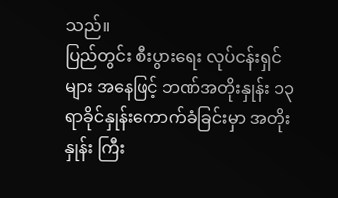သည်။
ပြည်တွင်း စီးပွားရေး လုပ်ငန်းရှင်များ အနေဖြင့် ဘဏ်အတိုးနှုန်း ၁၃ ရာခိုင်နှုန်းကောက်ခံခြင်းမှာ အတိုးနှုန်း ကြီး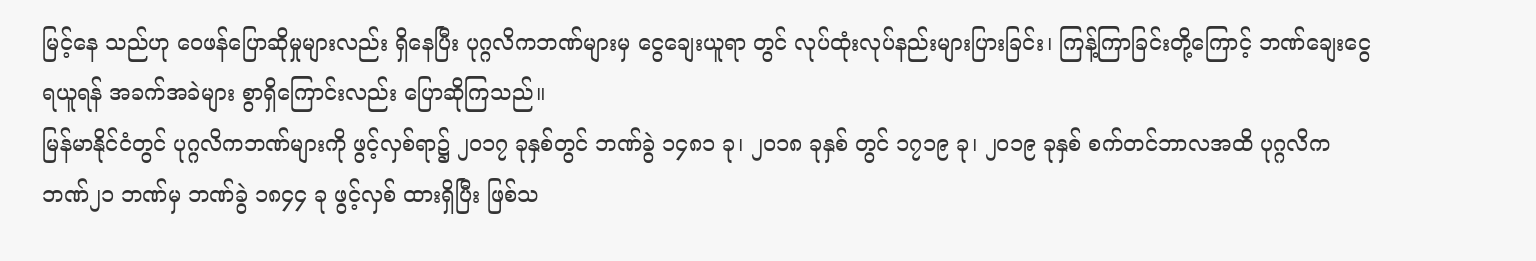မြင့်နေ သည်ဟု ဝေဖန်ပြောဆိုမှုများလည်း ရှိနေပြီး ပုဂ္ဂလိကဘဏ်များမှ ငွေချေးယူရာ တွင် လုပ်ထုံးလုပ်နည်းများပြားခြင်း၊ ကြန့်ကြာခြင်းတို့ကြောင့် ဘဏ်ချေးငွေရယူရန် အခက်အခဲများ စွာရှိကြောင်းလည်း ပြောဆိုကြသည်။
မြန်မာနိုင်ငံတွင် ပုဂ္ဂလိကဘဏ်များကို ဖွင့်လှစ်ရာ၌ ၂၀၁၇ ခုနှစ်တွင် ဘဏ်ခွဲ ၁၄၈၁ ခု၊ ၂၀၁၈ ခုနှစ် တွင် ၁၇၁၉ ခု၊ ၂၀၁၉ ခုနှစ် စက်တင်ဘာလအထိ ပုဂ္ဂလိကဘဏ်၂၁ ဘဏ်မှ ဘဏ်ခွဲ ၁၈၄၄ ခု ဖွင့်လှစ် ထားရှိပြီး ဖြစ်သ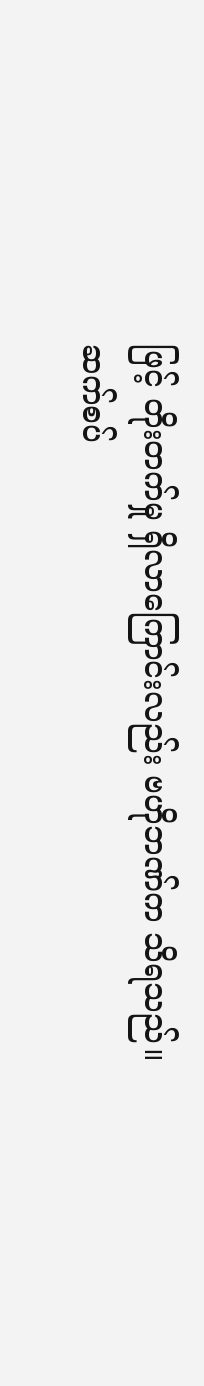ဖြင့် တိုးတက်မှု ရှိလာကြောင်းလည်း ဗဟိုဘဏ်က သိရသည်။
ဆက်စပ်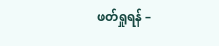ဖတ်ရှုရန် –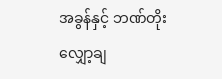အခွန်နှင့် ဘဏ်တိုး လျှော့ချ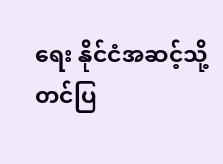ရေး နိုင်ငံအဆင့်သို့ တင်ပြ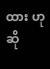ထား ဟုဆို